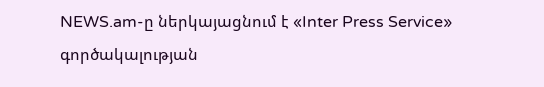NEWS.am-ը ներկայացնում է «Inter Press Service» գործակալության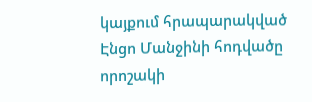կայքում հրապարակված Էնցո Մանջինի հոդվածը որոշակի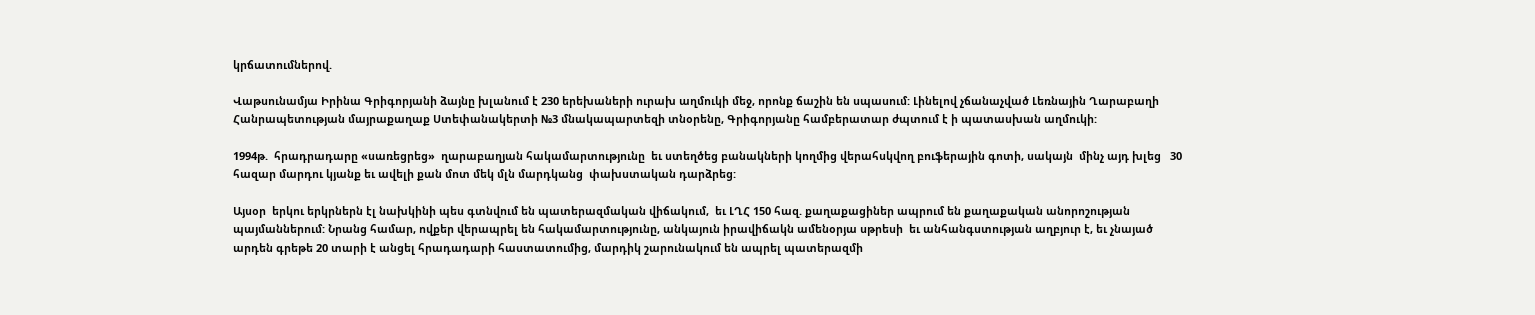կրճատումներով.

Վաթսունամյա Իրինա Գրիգորյանի ձայնը խլանում է 230 երեխաների ուրախ աղմուկի մեջ, որոնք ճաշին են սպասում: Լինելով չճանաչված Լեռնային Ղարաբաղի Հանրապետության մայրաքաղաք Ստեփանակերտի №3 մնակապարտեզի տնօրենը, Գրիգորյանը համբերատար ժպտում է ի պատասխան աղմուկի:

1994թ.  հրադրադարը «սառեցրեց»  ղարաբաղյան հակամարտությունը  եւ ստեղծեց բանակների կողմից վերահսկվող բուֆերային գոտի, սակայն  մինչ այդ խլեց   30 հազար մարդու կյանք եւ ավելի քան մոտ մեկ մլն մարդկանց  փախստական դարձրեց:

Այսօր  երկու երկրներն էլ նախկինի պես գտնվում են պատերազմական վիճակում,  եւ ԼՂՀ 150 հազ. քաղաքացիներ ապրում են քաղաքական անորոշության պայմաններում: Նրանց համար, ովքեր վերապրել են հակամարտությունը, անկայուն իրավիճակն ամենօրյա սթրեսի  եւ անհանգստության աղբյուր է, եւ չնայած արդեն գրեթե 20 տարի է անցել հրադադարի հաստատումից, մարդիկ շարունակում են ապրել պատերազմի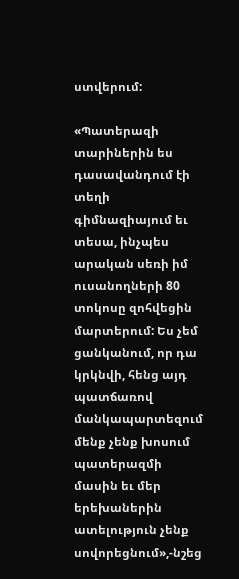ստվերում:

«Պատերազի տարիներին ես դասավանդում էի տեղի գիմնազիայում եւ տեսա, ինչպես արական սեռի իմ ուսանողների 80 տոկոսը զոհվեցին մարտերում: Ես չեմ ցանկանում, որ դա կրկնվի, հենց այդ պատճառով մանկապարտեզում  մենք չենք խոսում պատերազմի մասին եւ մեր երեխաներին ատելություն չենք սովորեցնում»,-նշեց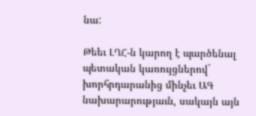նա:

Թեեւ ԼՂՀ-ն կարող է պարծենալ պետական կառույցներով` խորհրդարանից մինչեւ ԱԳ նախարարությաւն, սակայն այն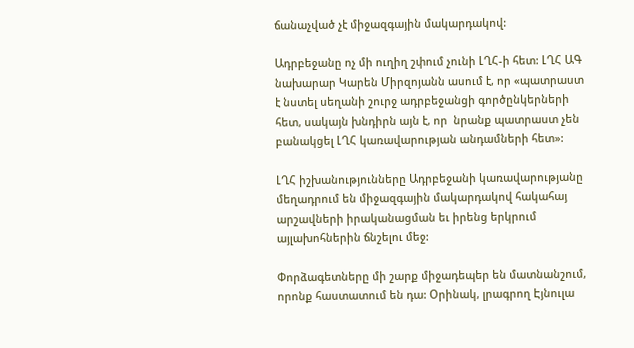ճանաչված չէ միջազգային մակարդակով:

Ադրբեջանը ոչ մի ուղիղ շփում չունի ԼՂՀ-ի հետ: ԼՂՀ ԱԳ նախարար Կարեն Միրզոյանն ասում է, որ «պատրաստ է նստել սեղանի շուրջ ադրբեջանցի գործընկերների հետ, սակայն խնդիրն այն է, որ  նրանք պատրաստ չեն բանակցել ԼՂՀ կառավարության անդամների հետ»:

ԼՂՀ իշխանությունները Ադրբեջանի կառավարությանը մեղադրում են միջազգային մակարդակով հակահայ արշավների իրականացման եւ իրենց երկրում այլախոհներին ճնշելու մեջ:

Փորձագետները մի շարք միջադեպեր են մատնանշում, որոնք հաստատում են դա: Օրինակ, լրագրող Էյնուլա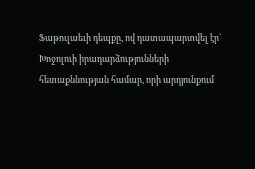Ֆաթուլաեւի դեպքը, ով դատապարտվել էր` Խոջոլուի իրադարձությունների հետաքննության համար, որի արդյունքում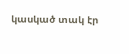կասկած տակ էր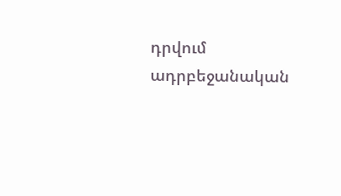դրվում ադրբեջանական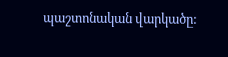պաշտոնական վարկածը: